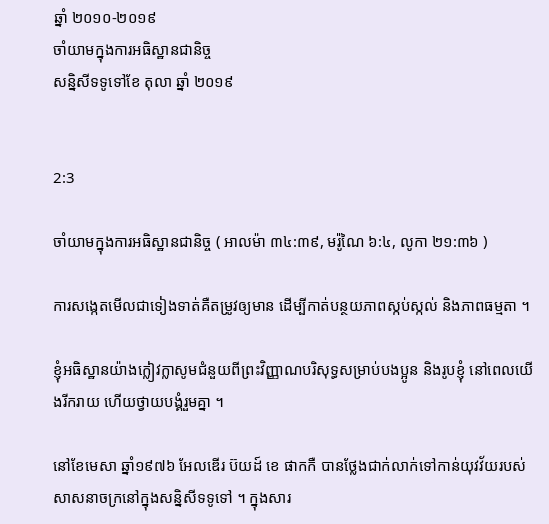ឆ្នាំ ២០១០-២០១៩
ចាំយាមក្នុងការអធិស្ឋានជានិច្ច
សន្និសីទទូទៅខែ តុលា ឆ្នាំ ២០១៩


2:3

ចាំយាមក្នុងការអធិស្ឋានជានិច្ច ( អាលម៉ា ៣៤:៣៩, មរ៉ូណៃ ៦:៤, លូកា ២១:៣៦ )

ការសង្កេតមើលជាទៀងទាត់គឺតម្រូវឲ្យមាន ដើម្បីកាត់បន្ថយភាពស្កប់ស្កល់ និងភាពធម្មតា ។

ខ្ញុំអធិស្ឋានយ៉ាងក្លៀវក្លាសូមជំនួយពីព្រះវិញ្ញាណបរិសុទ្ធសម្រាប់បងប្អូន និងរូបខ្ញុំ នៅពេលយើងរីករាយ ហើយថ្វាយបង្គំរួមគ្នា ។

នៅខែមេសា ឆ្នាំ១៩៧៦ អែលឌើរ ប៊យដ៍ ខេ ផាកកឺ បានថ្លែងជាក់លាក់ទៅកាន់យុវវ័យរបស់សាសនាចក្រនៅក្នុងសន្និសីទទូទៅ ។ ក្នុងសារ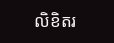លិខិតរ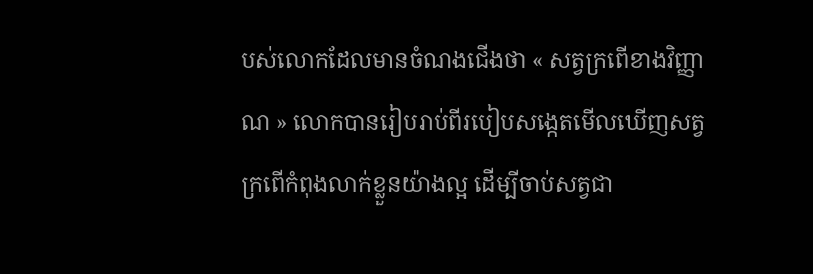បស់លោកដែលមានចំណងជើងថា « សត្វក្រពើខាងវិញ្ញាណ » លោកបានរៀបរាប់ពីរបៀបសង្កេតមើលឃើញសត្វក្រពើកំពុងលាក់ខ្លួនយ៉ាងល្អ ដើម្បីចាប់សត្វជា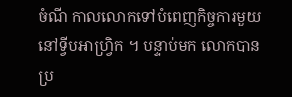ចំណី កាលលោកទៅបំពេញកិច្ចការមួយនៅទ្វីបអាហ្វ្រិក ។ បន្ទាប់មក លោកបានប្រ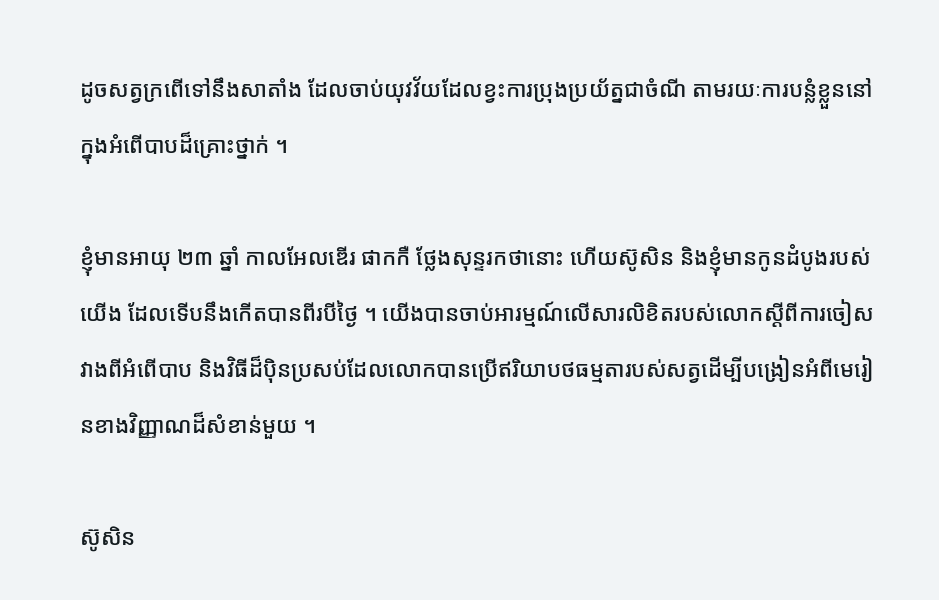ដូចសត្វក្រពើទៅនឹងសាតាំង ដែលចាប់យុវវ័យដែលខ្វះការប្រុងប្រយ័ត្នជាចំណី តាមរយៈការបន្លំខ្លួននៅក្នុងអំពើបាបដ៏គ្រោះថ្នាក់ ។

ខ្ញុំមានអាយុ ២៣ ឆ្នាំ កាលអែលឌើរ ផាកកឺ ថ្លែងសុន្ទរកថានោះ ហើយស៊ូសិន និងខ្ញុំមានកូនដំបូងរបស់យើង ដែលទើបនឹងកើតបានពីរបីថ្ងៃ ។ យើងបានចាប់អារម្មណ៍លើសារលិខិតរបស់លោកស្ដីពីការចៀសវាងពីអំពើបាប និងវិធីដ៏ប៉ិនប្រសប់ដែលលោកបានប្រើឥរិយាបថធម្មតារបស់សត្វដើម្បីបង្រៀនអំពីមេរៀនខាងវិញ្ញាណដ៏សំខាន់មួយ ។

ស៊ូសិន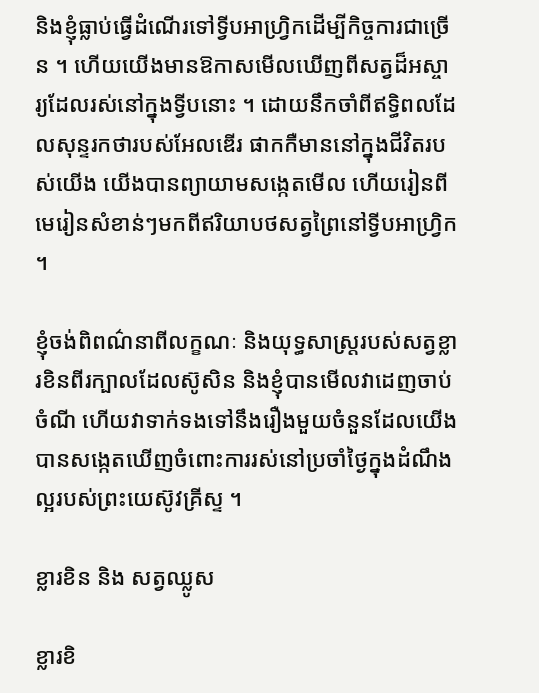និងខ្ញុំធ្លាប់ធ្វើដំណើរទៅទ្វីបអាហ្វ្រិកដើម្បីកិច្ចការជាច្រើន ។ ហើយយើងមានឱកាសមើលឃើញពីសត្វដ៏អស្ចារ្យដែលរស់នៅក្នុងទ្វីបនោះ ។ ដោយនឹកចាំពីឥទ្ធិពលដែលសុន្ទរកថារបស់អែលឌើរ ផាកកឺមាននៅក្នុងជីវិតរបស់យើង យើងបានព្យាយាមសង្កេតមើល ហើយរៀនពីមេរៀនសំខាន់ៗមកពីឥរិយាបថសត្វព្រៃនៅទ្វីបអាហ្វ្រិក ។

ខ្ញុំចង់ពិពណ៌នាពីលក្ខណៈ និងយុទ្ធសាស្ត្ររបស់សត្វខ្លារខិនពីរក្បាលដែលស៊ូសិន និងខ្ញុំបានមើលវាដេញចាប់ចំណី ហើយវាទាក់ទងទៅនឹងរឿងមួយចំនួនដែលយើងបានសង្កេតឃើញចំពោះការរស់នៅប្រចាំថ្ងៃក្នុងដំណឹងល្អរបស់ព្រះយេស៊ូវគ្រីស្ទ ។

ខ្លារខិន និង សត្វឈ្លូស

ខ្លារខិ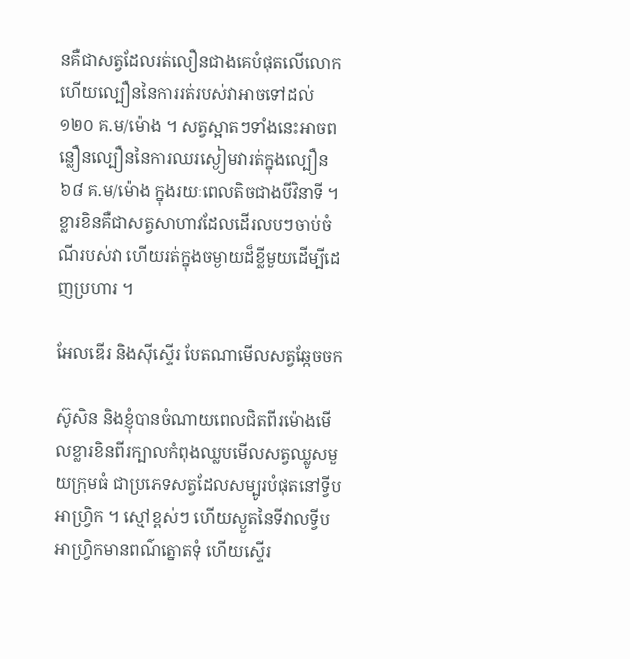នគឺជាសត្វដែលរត់លឿនជាងគេបំផុតលើលោក ហើយល្បឿននៃការរត់របស់វាអាចទៅដល់ ១២០ គ.ម/ម៉ោង ។ សត្វស្អាតៗទាំងនេះអាចពន្លឿនល្បឿននៃការឈរស្ងៀមវារត់ក្នុងល្បឿន ៦៨ គ.ម/ម៉ោង ក្នុងរយៈពេលតិចជាងបីវិនាទី ។ ខ្លារខិនគឺជាសត្វសាហាវដែលដើរលបៗចាប់ចំណីរបស់វា ហើយរត់ក្នុងចម្ងាយដ៏ខ្លីមួយដើម្បីដេញប្រហារ ។

អែលឌើរ និងស៊ីស្ទើរ បែតណាមើលសត្វឆ្កែចចក

ស៊ូសិន និងខ្ញុំបានចំណាយពេលជិតពីរម៉ោងមើលខ្លារខិនពីរក្បាលកំពុងឈ្លបមើលសត្វឈ្លូសមួយក្រុមធំ ជាប្រភេទសត្វដែលសម្បូរបំផុតនៅទ្វីបអាហ្វ្រិក ។ ស្មៅខ្ពស់ៗ ហើយស្ងួតនៃទីវាលទ្វីបអាហ្វ្រិកមានពណ៌ត្នោតទុំ ហើយស្ទើរ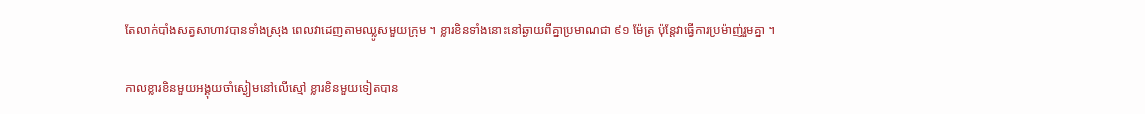តែលាក់បាំងសត្វសាហាវបានទាំងស្រុង ពេលវាដេញតាមឈ្លូសមួយក្រុម ។ ខ្លារខិនទាំងនោះនៅឆ្ងាយពីគ្នាប្រមាណជា ៩១ ម៉ែត្រ ប៉ុន្តែវាធ្វើការប្រម៉ាញ់រួមគ្នា ។

កាលខ្លារខិនមួយអង្គុយចាំស្ងៀមនៅលើស្មៅ ខ្លារខិនមួយទៀតបាន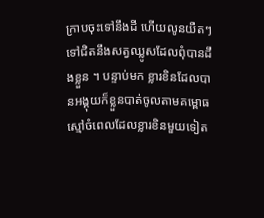ក្រាបចុះទៅនឹងដី ហើយលូនយឺតៗទៅជិតនឹងសត្វឈ្លូសដែលពុំបានដឹងខ្លួន ។ បន្ទាប់មក ខ្លារខិនដែលបានអង្គុយក៏ខ្លួនបាត់ចូលតាមគម្ពោធស្មៅចំពេលដែលខ្លារខិនមួយទៀត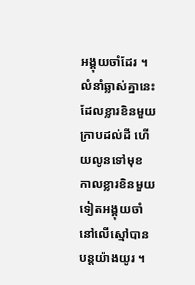អង្គុយចាំដែរ ។ លំនាំឆ្លាស់គ្នានេះដែលខ្លារខិនមួយក្រាបដល់ដី ហើយលូនទៅមុខ កាលខ្លារខិនមួយទៀតអង្គុយចាំនៅលើស្មៅបានបន្តយ៉ាងយូរ ។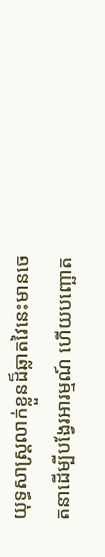យុទ្ធសាស្ត្រលាក់ខ្លួនដ៏ឆ្លាតវៃនេះមានចេតនាដើម្បីបង្វែរអារម្មណ៍ ហើយបញ្ឆោត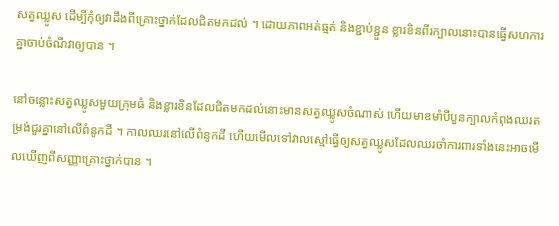សត្វឈ្លូស ដើម្បីកុំឲ្យវាដឹងពីគ្រោះថ្នាក់ដែលជិតមកដល់ ។ ដោយភាពអត់ធ្មត់ និងខ្ជាប់ខ្ជួន ខ្លារខិនពីរក្បាលនោះបានធ្វើសហការគ្នាចាប់ចំណីវាឲ្យបាន ។

នៅចន្លោះសត្វឈ្លូសមួយក្រុមធំ និងខ្លារខិនដែលជិតមកដល់នោះមានសត្វឈ្លូសចំណាស់ ហើយមាឌមាំបីបួនក្បាលកំពុងឈរតម្រង់ជួរគ្នានៅលើពំនូកដី ។ កាលឈរនៅលើពំនូកដី ហើយមើលទៅវាលស្មៅធ្វើឲ្យសត្វឈ្លូសដែលឈរចាំការពារទាំងនេះអាចមើលឃើញពីសញ្ញាគ្រោះថ្នាក់បាន ។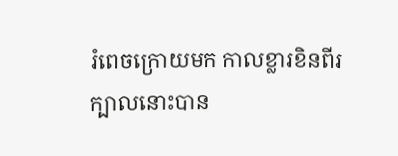រំពេចក្រោយមក កាលខ្លារខិនពីរក្បាលនោះបាន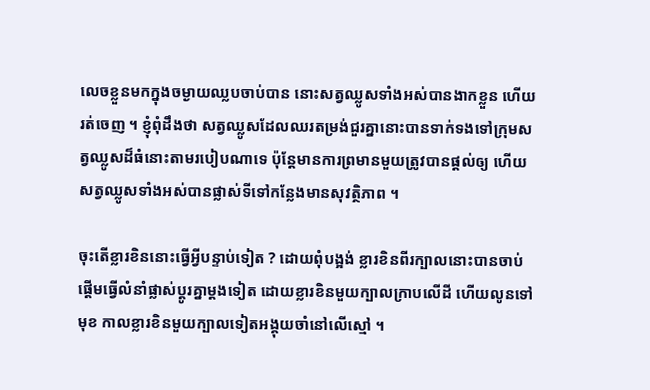លេចខ្លួនមកក្នុងចម្ងាយឈ្លបចាប់បាន នោះសត្វឈ្លូសទាំងអស់បានងាកខ្លួន ហើយរត់ចេញ ។ ខ្ញុំពុំដឹងថា សត្វឈ្លូសដែលឈរតម្រង់ជួរគ្នានោះបានទាក់ទងទៅក្រុមសត្វឈ្លូសដ៏ធំនោះតាមរបៀបណាទេ ប៉ុន្តែមានការព្រមានមួយត្រូវបានផ្ដល់ឲ្យ ហើយសត្វឈ្លូសទាំងអស់បានផ្លាស់ទីទៅកន្លែងមានសុវត្ថិភាព ។

ចុះតើខ្លារខិននោះធ្វើអ្វីបន្ទាប់ទៀត ? ដោយពុំបង្អង់ ខ្លារខិនពីរក្បាលនោះបានចាប់ផ្ដើមធ្វើលំនាំផ្លាស់ប្ដូរគ្នាម្ដងទៀត ដោយខ្លារខិនមួយក្បាលក្រាបលើដី ហើយលូនទៅមុខ កាលខ្លារខិនមួយក្បាលទៀតអង្គុយចាំនៅលើស្មៅ ។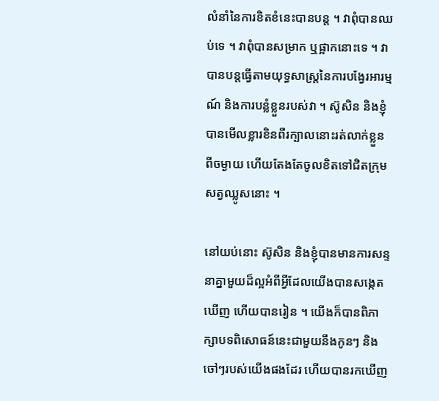លំនាំនៃការខិតខំនេះបានបន្ត ។ វាពុំបានឈប់ទេ ។ វាពុំបានសម្រាក ឬផ្អាកនោះទេ ។ វាបានបន្តធ្វើតាមយុទ្ធសាស្ត្រនៃការបង្វែរអារម្មណ៍ និងការបន្លំខ្លួនរបស់វា ។ ស៊ូសិន និងខ្ញុំបានមើលខ្លារខិនពីរក្បាលនោះរត់លាក់ខ្លួនពីចម្ងាយ ហើយតែងតែចូលខិតទៅជិតក្រុមសត្វឈ្លូសនោះ ។

នៅយប់នោះ ស៊ូសិន និងខ្ញុំបានមានការសន្ទនាគ្នាមួយដ៏ល្អអំពីអ្វីដែលយើងបានសង្កេតឃើញ ហើយបានរៀន ។ យើងក៏បានពិភាក្សាបទពិសោធន៍នេះជាមួយនឹងកូនៗ និងចៅៗរបស់យើងផងដែរ ហើយបានរកឃើញ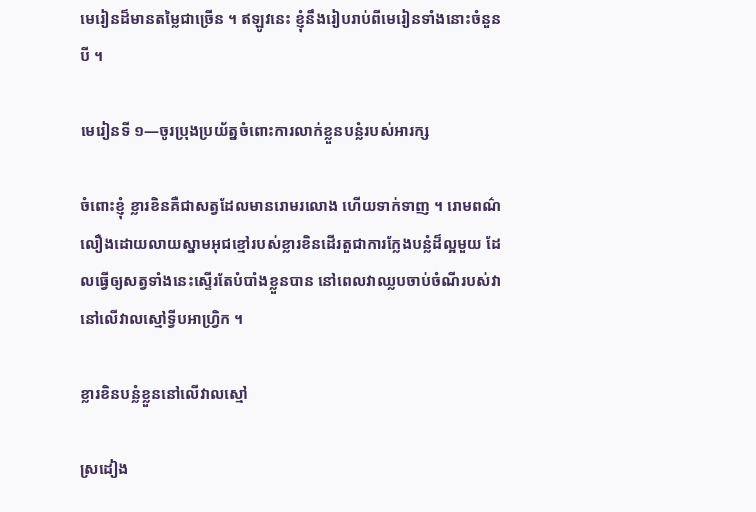មេរៀនដ៏មានតម្លៃជាច្រើន ។ ឥឡូវនេះ ខ្ញុំនឹងរៀបរាប់ពីមេរៀនទាំងនោះចំនួនបី ។

មេរៀនទី ១—ចូរប្រុងប្រយ័ត្នចំពោះការលាក់ខ្លួនបន្លំរបស់អារក្ស

ចំពោះខ្ញុំ ខ្លារខិនគឺជាសត្វដែលមានរោមរលោង ហើយទាក់ទាញ ។ រោមពណ៌លឿងដោយលាយស្នាមអុជខ្មៅរបស់ខ្លារខិនដើរតួជាការក្លែងបន្លំដ៏ល្អមួយ ដែលធ្វើឲ្យសត្វទាំងនេះស្ទើរតែបំបាំងខ្លួនបាន នៅពេលវាឈ្លបចាប់ចំណីរបស់វានៅលើវាលស្មៅទ្វីបអាហ្វ្រិក ។

ខ្លារខិនបន្លំខ្លួននៅលើវាលស្មៅ

ស្រដៀង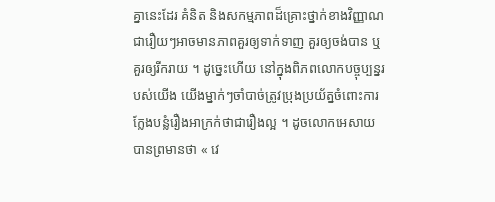គ្នានេះដែរ គំនិត និងសកម្មភាពដ៏គ្រោះថ្នាក់ខាងវិញ្ញាណ ជារឿយៗអាចមានភាពគួរឲ្យទាក់ទាញ គួរឲ្យចង់បាន ឬគួរឲ្យរីករាយ ។ ដូច្នេះហើយ នៅក្នុងពិភពលោកបច្ចុប្បន្នរបស់យើង យើងម្នាក់ៗចាំបាច់ត្រូវប្រុងប្រយ័ត្នចំពោះការក្លែងបន្លំរឿងអាក្រក់ថាជារឿងល្អ ។ ដូចលោកអេសាយបានព្រមានថា « វេ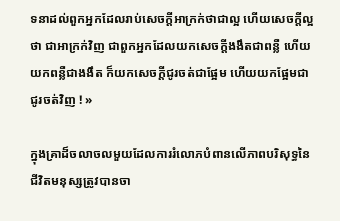ទនាដល់ពួកអ្នកដែលរាប់សេចក្តីអាក្រក់ថាជាល្អ ហើយសេចក្តីល្អថា ជាអាក្រក់វិញ ជាពួកអ្នកដែលយកសេចក្តីងងឹតជាពន្លឺ ហើយយកពន្លឺជាងងឹត ក៏យកសេចក្តីជូរចត់ជាផ្អែម ហើយយកផ្អែមជាជូរចត់វិញ ! »

ក្នុងគ្រាដ៏ចលាចលមួយដែលការរំលោភបំពានលើភាពបរិសុទ្ធនៃជីវិតមនុស្សត្រូវបានចា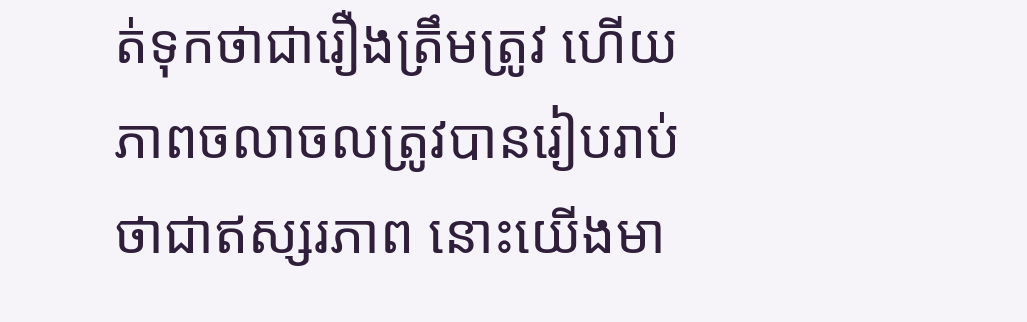ត់ទុកថាជារឿងត្រឹមត្រូវ ហើយភាពចលាចលត្រូវបានរៀបរាប់ថាជាឥស្សរភាព នោះយើងមា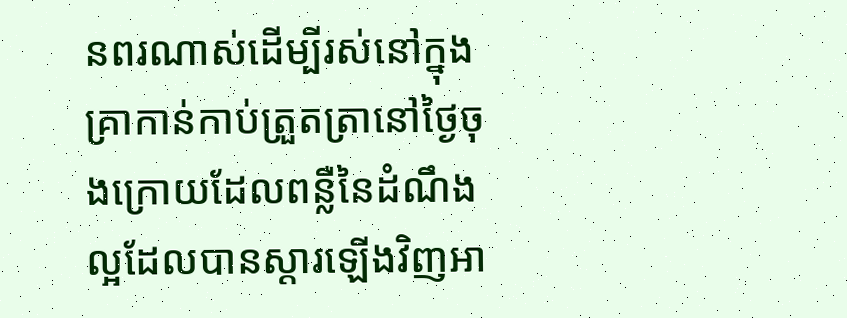នពរណាស់ដើម្បីរស់នៅក្នុងគ្រាកាន់កាប់ត្រួតត្រានៅថ្ងៃចុងក្រោយដែលពន្លឺនៃដំណឹងល្អដែលបានស្ដារឡើងវិញអា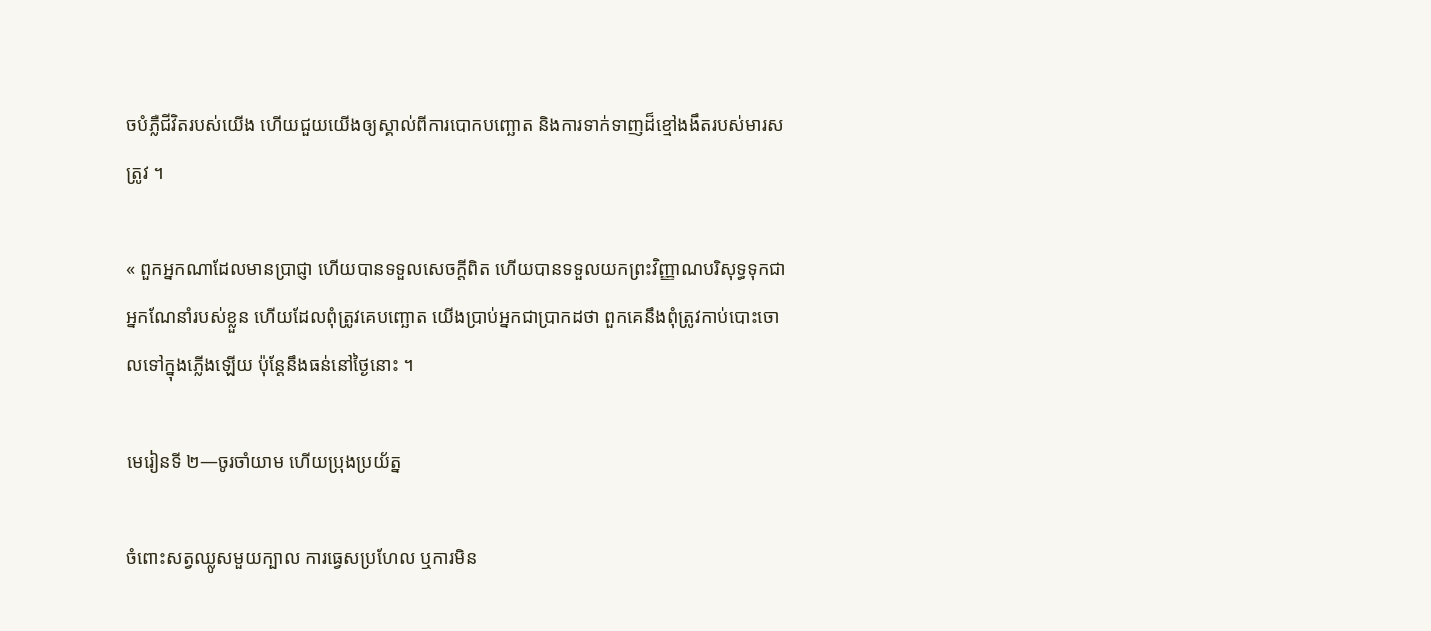ចបំភ្លឺជីវិតរបស់យើង ហើយជួយយើងឲ្យស្គាល់ពីការបោកបញ្ឆោត និងការទាក់ទាញដ៏ខ្មៅងងឹតរបស់មារសត្រូវ ។

« ពួកអ្នកណាដែលមានប្រាជ្ញា ហើយបានទទួលសេចក្ដីពិត ហើយបានទទួលយកព្រះវិញ្ញាណបរិសុទ្ធទុកជាអ្នកណែនាំរបស់ខ្លួន ហើយដែលពុំត្រូវគេបញ្ឆោត យើងប្រាប់អ្នកជាប្រាកដថា ពួកគេនឹងពុំត្រូវកាប់បោះចោលទៅក្នុងភ្លើងឡើយ ប៉ុន្តែនឹងធន់នៅថ្ងៃនោះ ។

មេរៀនទី ២—ចូរចាំយាម ហើយប្រុងប្រយ័ត្ន

ចំពោះសត្វឈ្លូសមួយក្បាល ការធ្វេសប្រហែល ឬការមិន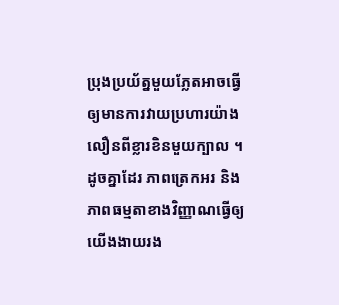ប្រុងប្រយ័ត្នមួយភ្លែតអាចធ្វើឲ្យមានការវាយប្រហារយ៉ាងលឿនពីខ្លារខិនមួយក្បាល ។ ដូចគ្នាដែរ ភាពត្រេកអរ និងភាពធម្មតាខាងវិញ្ញាណធ្វើឲ្យយើងងាយរង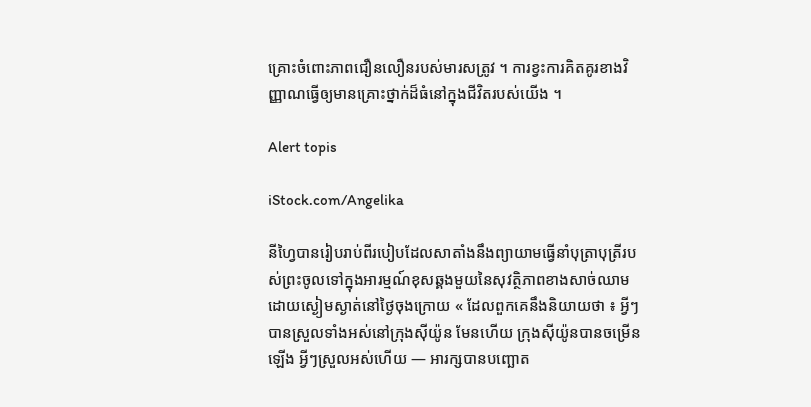គ្រោះចំពោះភាពជឿនលឿនរបស់មារសត្រូវ ។ ការខ្វះការគិតគូរខាងវិញ្ញាណធ្វើឲ្យមានគ្រោះថ្នាក់ដ៏ធំនៅក្នុងជីវិតរបស់យើង ។

Alert topis

iStock.com/Angelika

នីហ្វៃបានរៀបរាប់ពីរបៀបដែលសាតាំងនឹងព្យាយាមធ្វើនាំបុត្រាបុត្រីរបស់ព្រះចូលទៅក្នុងអារម្មណ៍ខុសឆ្គងមួយនៃសុវត្ថិភាពខាងសាច់ឈាមដោយស្ងៀមស្ងាត់នៅថ្ងៃចុងក្រោយ « ដែលពួកគេនឹងនិយាយថា ៖ អ្វីៗបានស្រួលទាំងអស់នៅក្រុងស៊ីយ៉ូន មែនហើយ ក្រុងស៊ីយ៉ូនបានចម្រើនឡើង អ្វីៗស្រួលអស់ហើយ — អារក្សបានបញ្ឆោត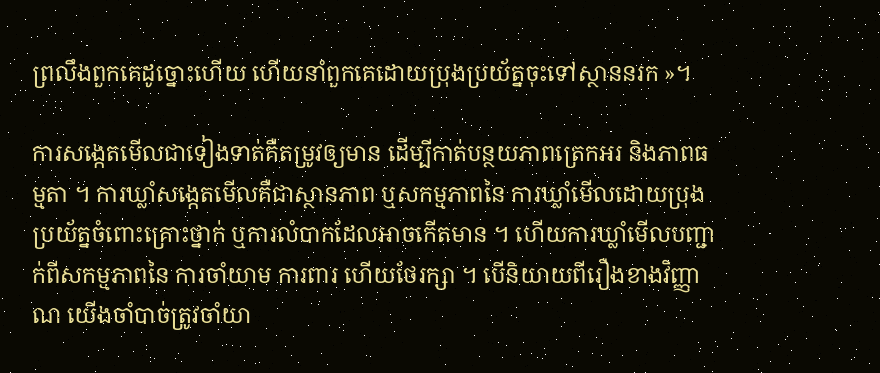ព្រលឹងពួកគេដូច្នោះហើយ ហើយនាំពួកគេដោយប្រុងប្រយ័ត្នចុះទៅស្ថាននរក »។

ការសង្កេតមើលជាទៀងទាត់គឺតម្រូវឲ្យមាន ដើម្បីកាត់បន្ថយភាពត្រេកអរ និងភាពធម្មតា ។ ការឃ្លាំសង្កេតមើលគឺជាស្ថានភាព ឬសកម្មភាពនៃ ការឃ្លាំមើលដោយប្រុងប្រយ័ត្នចំពោះគ្រោះថ្នាក់ ឬការលំបាកដែលអាចកើតមាន ។ ហើយការឃ្លាំមើលបញ្ជាក់ពីសកម្មភាពនៃ ការចាំយាម ការពារ ហើយថែរក្សា ។ បើនិយាយពីរឿងខាងវិញ្ញាណ យើងចាំបាច់ត្រូវចាំយា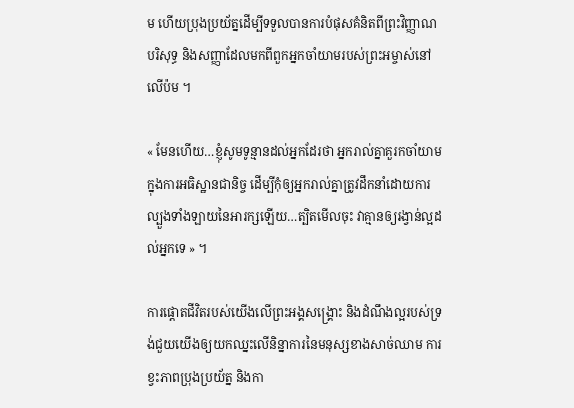ម ហើយប្រុងប្រយ័ត្នដើម្បីទទួលបានការបំផុសគំនិតពីព្រះវិញ្ញាណបរិសុទ្ធ និងសញ្ញាដែលមកពីពួកអ្នកចាំយាមរបស់ព្រះអម្ចាស់នៅលើប៉ម ។

« មែនហើយ…ខ្ញុំសូមទូន្មានដល់អ្នកដែរថា អ្នករាល់គ្នាគួរកចាំយាមក្នុងការអធិស្ឋានជានិច្ច ដើម្បីកុំឲ្យអ្នករាល់គ្នាត្រូវដឹកនាំដោយការល្បួងទាំងឡាយនៃអារក្សឡើយ…ត្បិតមើលចុះ វាគ្មានឲ្យរង្វាន់ល្អដល់អ្នកទេ » ។

ការផ្ដោតជីវិតរបស់យើងលើព្រះអង្គសង្គ្រោះ និងដំណឹងល្អរបស់ទ្រង់ជួយយើងឲ្យយកឈ្នះលើនិន្នាការនៃមនុស្សខាងសាច់ឈាម ការខ្វះភាពប្រុងប្រយ័ត្ន និងកា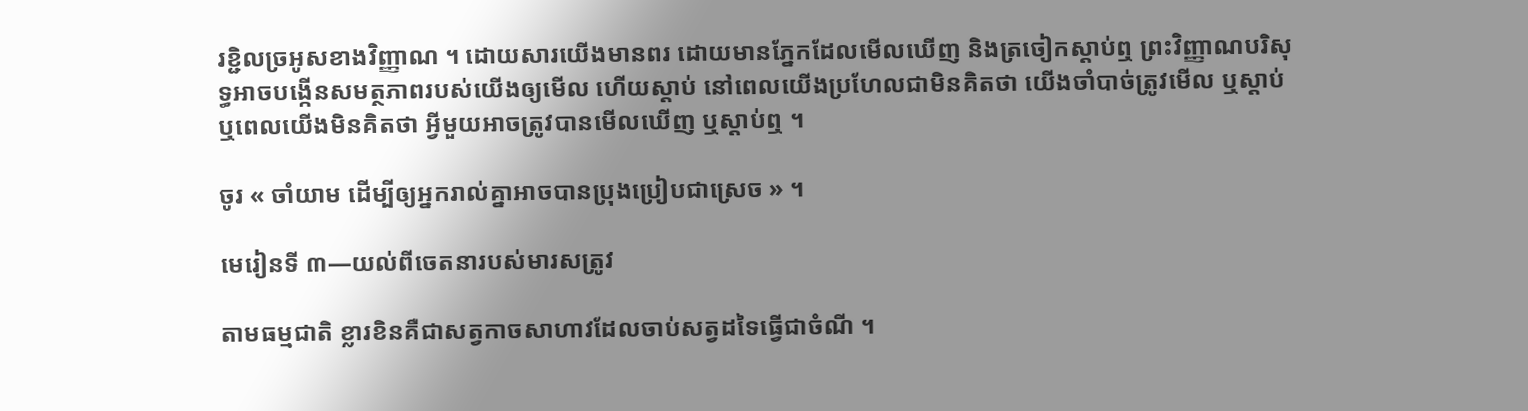រខ្ជិលច្រអូសខាងវិញ្ញាណ ។ ដោយសារយើងមានពរ ដោយមានភ្នែកដែលមើលឃើញ និងត្រចៀកស្ដាប់ឮ ព្រះវិញ្ញាណបរិសុទ្ធអាចបង្កើនសមត្ថភាពរបស់យើងឲ្យមើល ហើយស្ដាប់ នៅពេលយើងប្រហែលជាមិនគិតថា យើងចាំបាច់ត្រូវមើល ឬស្ដាប់ ឬពេលយើងមិនគិតថា អ្វីមួយអាចត្រូវបានមើលឃើញ ឬស្ដាប់ឮ ។

ចូរ « ចាំយាម ដើម្បីឲ្យអ្នករាល់គ្នាអាចបានប្រុងប្រៀបជាស្រេច » ។

មេរៀនទី ៣—យល់ពីចេតនារបស់មារសត្រូវ

តាមធម្មជាតិ ខ្លារខិនគឺជាសត្វកាចសាហាវដែលចាប់សត្វដទៃធ្វើជាចំណី ។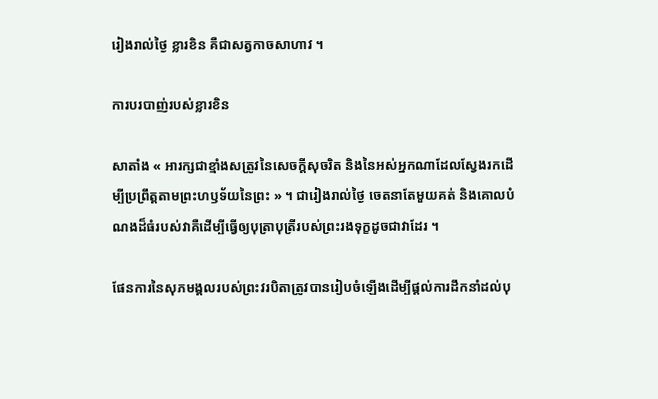រៀងរាល់ថ្ងៃ ខ្លារខិន គឺជាសត្វកាចសាហាវ ។

ការបរបាញ់របស់ខ្លារខិន

សាតាំង « អារក្សជាខ្មាំងសត្រូវនៃសេចក្ដីសុចរិត និងនៃអស់អ្នកណាដែលស្វែងរកដើម្បីប្រព្រឹត្តតាមព្រះហឫទ័យនៃព្រះ » ។ ជារៀងរាល់ថ្ងៃ ចេតនាតែមួយគត់ និងគោលបំណងដ៏ធំរបស់វាគឺដើម្បីធ្វើឲ្យបុត្រាបុត្រីរបស់ព្រះរងទុក្ខដូចជាវាដែរ ។

ផែនការនៃសុភមង្គលរបស់ព្រះវរបិតាត្រូវបានរៀបចំឡើងដើម្បីផ្ដល់ការដឹកនាំដល់បុ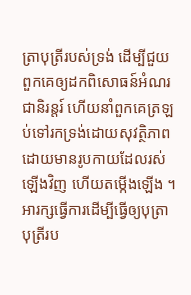ត្រាបុត្រីរបស់ទ្រង់ ដើម្បីជួយពួកគេឲ្យដកពិសោធន៍អំណរជានិរន្តរ៍ ហើយនាំពួកគេត្រឡប់ទៅរកទ្រង់ដោយសុវត្ថិភាព ដោយមានរូបកាយដែលរស់ឡើងវិញ ហើយតម្កើងឡើង ។ អារក្សធ្វើការដើម្បីធ្វើឲ្យបុត្រាបុត្រីរប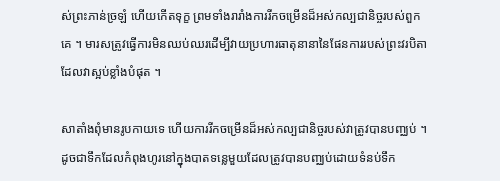ស់ព្រះភាន់ច្រឡំ ហើយកើតទុក្ខ ព្រមទាំងរារាំងការរីកចម្រើនដ៏អស់កល្បជានិច្ចរបស់ពួកគេ ។ មារសត្រូវធ្វើការមិនឈប់ឈរដើម្បីវាយប្រហារធាតុនានានៃផែនការរបស់ព្រះវរបិតា ដែលវាស្អប់ខ្លាំងបំផុត ។

សាតាំងពុំមានរូបកាយទេ ហើយការរីកចម្រើនដ៏អស់កល្បជានិច្ចរបស់វាត្រូវបានបញ្ឈប់ ។ ដូចជាទឹកដែលកំពុងហូរនៅក្នុងបាតទន្លេមួយដែលត្រូវបានបញ្ឈប់ដោយទំនប់ទឹក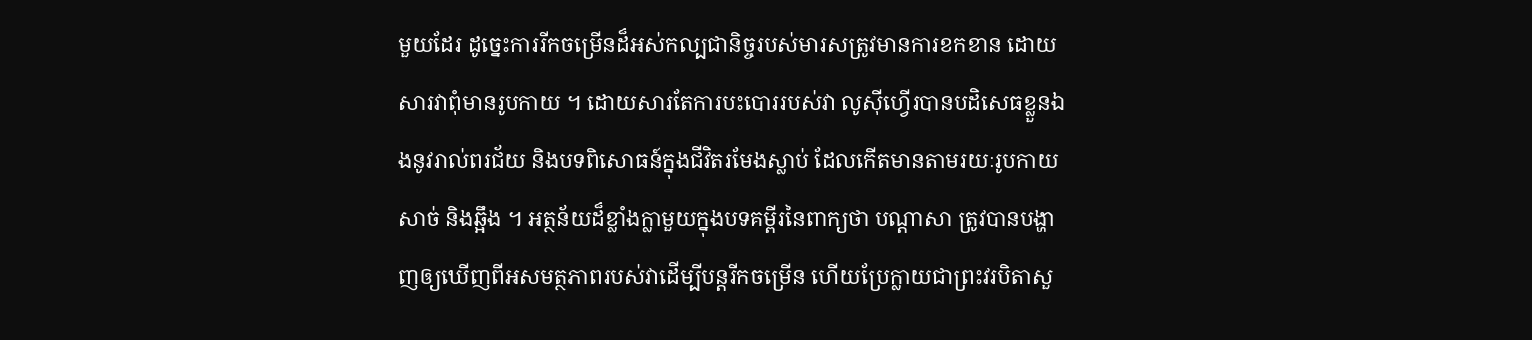មួយដែរ ដូច្នេះការរីកចម្រើនដ៏អស់កល្បជានិច្ចរបស់មារសត្រូវមានការខកខាន ដោយសារវាពុំមានរូបកាយ ។ ដោយសារតែការបះបោររបស់វា លូស៊ីហ្វើរបានបដិសេធខ្លួនឯងនូវរាល់ពរជ័យ និងបទពិសោធន៍ក្នុងជីវិតរមែងស្លាប់ ដែលកើតមានតាមរយៈរូបកាយសាច់ និងឆ្អឹង ។ អត្ថន័យដ៏ខ្លាំងក្លាមួយក្នុងបទគម្ពីរនៃពាក្យថា បណ្ដាសា ត្រូវបានបង្ហាញឲ្យឃើញពីអសមត្ថភាពរបស់វាដើម្បីបន្តរីកចម្រើន ហើយប្រែក្លាយជាព្រះវរបិតាសួ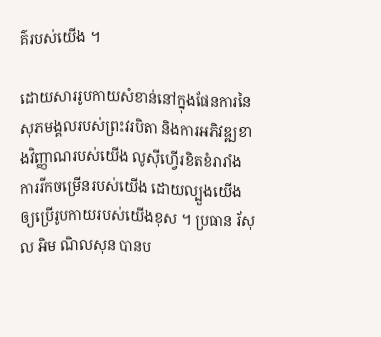គ៌របស់យើង ។

ដោយសាររូបកាយសំខាន់នៅក្នុងផែនការនៃសុភមង្គលរបស់ព្រះវរបិតា និងការអភិវឌ្ឍខាងវិញ្ញាណរបស់យើង លូស៊ីហ្វើរខិតខំរារាំងការរីកចម្រើនរបស់យើង ដោយល្បួងយើងឲ្យប្រើរូបកាយរបស់យើងខុស ។ ប្រធាន រ័សុល អិម ណិលសុន បានប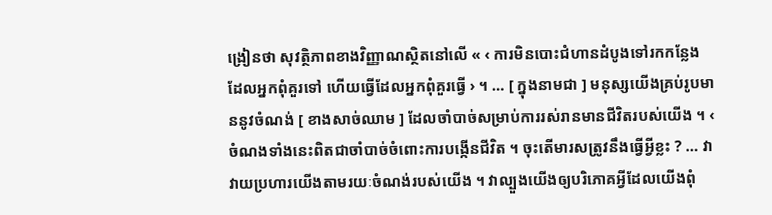ង្រៀនថា សុវត្ថិភាពខាងវិញ្ញាណស្ថិតនៅលើ « ‹ ការមិនបោះជំហានដំបូងទៅរកកន្លែងដែលអ្នកពុំគួរទៅ ហើយធ្វើដែលអ្នកពុំគួរធ្វើ › ។ … [ ក្នុងនាមជា ] មនុស្សយើងគ្រប់រូបមាននូវចំណង់ [ ខាងសាច់ឈាម ] ដែលចាំបាច់សម្រាប់ការរស់រានមានជីវិតរបស់យើង ។ ‹ ចំណងទាំងនេះពិតជាចាំបាច់ចំពោះការបង្កើនជីវិត ។ ចុះតើមារសត្រូវនឹងធ្វើអ្វីខ្លះ ? … វាវាយប្រហារយើងតាមរយៈចំណង់របស់យើង ។ វាល្បួងយើងឲ្យបរិភោគអ្វីដែលយើងពុំ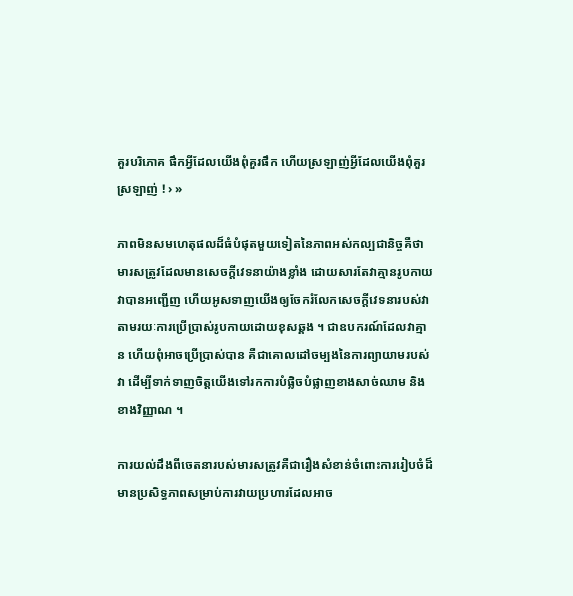គួរបរិភោគ ផឹកអ្វីដែលយើងពុំគួរផឹក ហើយស្រឡាញ់អ្វីដែលយើងពុំគួរស្រឡាញ់ ! › »

ភាពមិនសមហេតុផលដ៏ធំបំផុតមួយទៀតនៃភាពអស់កល្បជានិច្ចគឺថា មារសត្រូវដែលមានសេចក្ដីវេទនាយ៉ាងខ្លាំង ដោយសារតែវាគ្មានរូបកាយ វាបានអញ្ជើញ ហើយអូសទាញយើងឲ្យចែករំលែកសេចក្ដីវេទនារបស់វាតាមរយៈការប្រើប្រាស់រូបកាយដោយខុសឆ្គង ។ ជាឧបករណ៍ដែលវាគ្មាន ហើយពុំអាចប្រើប្រាស់បាន គឺជាគោលដៅចម្បងនៃការព្យាយាមរបស់វា ដើម្បីទាក់ទាញចិត្តយើងទៅរកការបំផ្លិចបំផ្លាញខាងសាច់ឈាម និងខាងវិញ្ញាណ ។

ការយល់ដឹងពីចេតនារបស់មារសត្រូវគឺជារឿងសំខាន់ចំពោះការរៀបចំដ៏មានប្រសិទ្ធភាពសម្រាប់ការវាយប្រហារដែលអាច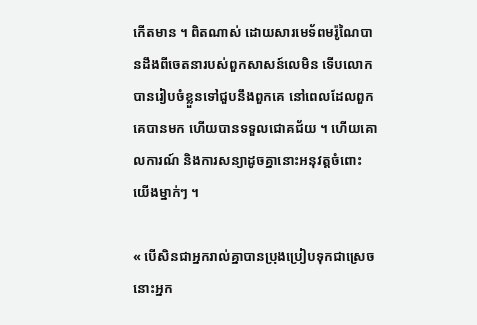កើតមាន ។ ពិតណាស់ ដោយសារមេទ័ពមរ៉ូណៃបានដឹងពីចេតនារបស់ពួកសាសន៍លេមិន ទើបលោកបានរៀបចំខ្លួនទៅជួបនឹងពួកគេ នៅពេលដែលពួកគេបានមក ហើយបានទទួលជោគជ័យ ។ ហើយគោលការណ៍ និងការសន្យាដូចគ្នានោះអនុវត្តចំពោះយើងម្នាក់ៗ ។

« បើសិនជាអ្នករាល់គ្នាបានប្រុងប្រៀបទុកជាស្រេច នោះអ្នក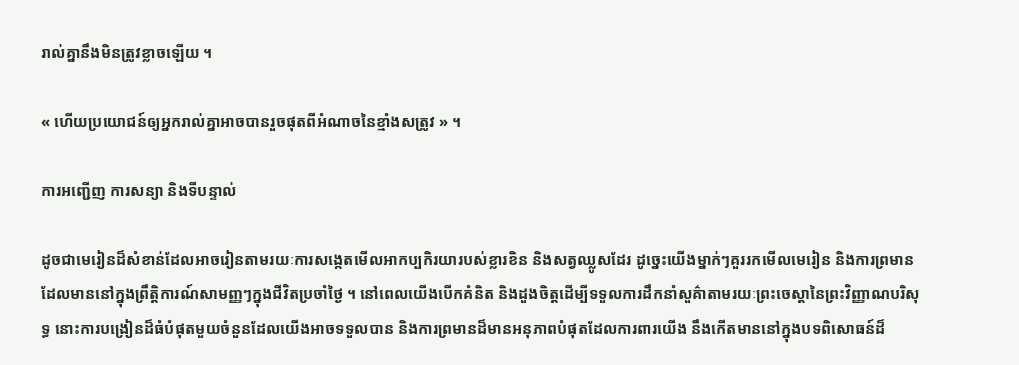រាល់គ្នានឹងមិនត្រូវខ្លាចឡើយ ។

« ហើយប្រយោជន៍ឲ្យអ្នករាល់គ្នាអាចបានរួចផុតពីអំណាចនៃខ្មាំងសត្រូវ » ។

ការអញ្ជើញ ការសន្យា និងទីបន្ទាល់

ដូចជាមេរៀនដ៏សំខាន់ដែលអាចរៀនតាមរយៈការសង្កេតមើលអាកប្បកិរយារបស់ខ្លារខិន និងសត្វឈ្លូសដែរ ដូច្នេះយើងម្នាក់ៗគួររកមើលមេរៀន និងការព្រមានដែលមាននៅក្នុងព្រឹត្តិការណ៍សាមញ្ញៗក្នុងជីវិតប្រចាំថ្ងៃ ។ នៅពេលយើងបើកគំនិត និងដួងចិត្តដើម្បីទទួលការដឹកនាំសួគ៌ាតាមរយៈព្រះចេស្ដានៃព្រះវិញ្ញាណបរិសុទ្ធ នោះការបង្រៀនដ៏ធំបំផុតមួយចំនួនដែលយើងអាចទទួលបាន និងការព្រមានដ៏មានអនុភាពបំផុតដែលការពារយើង នឹងកើតមាននៅក្នុងបទពិសោធន៍ដ៏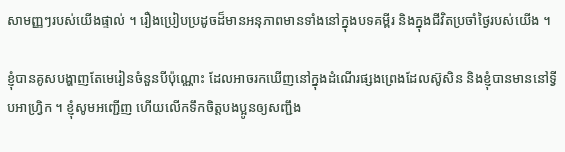សាមញ្ញៗរបស់យើងផ្ទាល់ ។ រឿងប្រៀបប្រដូចដ៏មានអនុភាពមានទាំងនៅក្នុងបទគម្ពីរ និងក្នុងជីវិតប្រចាំថ្ងៃរបស់យើង ។

ខ្ញុំបានគូសបង្ហាញតែមេរៀនចំនួនបីប៉ុណ្ណោះ ដែលអាចរកឃើញនៅក្នុងដំណើរផ្សងព្រេងដែលស៊ូសិន និងខ្ញុំបានមាននៅទ្វីបអាហ្វ្រិក ។ ខ្ញុំសូមអញ្ជើញ ហើយលើកទឹកចិត្តបងប្អូនឲ្យសញ្ជឹង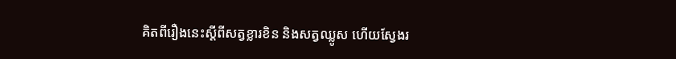គិតពីរឿងនេះស្ដីពីសត្វខ្លារខិន និងសត្វឈ្លូស ហើយស្វែងរ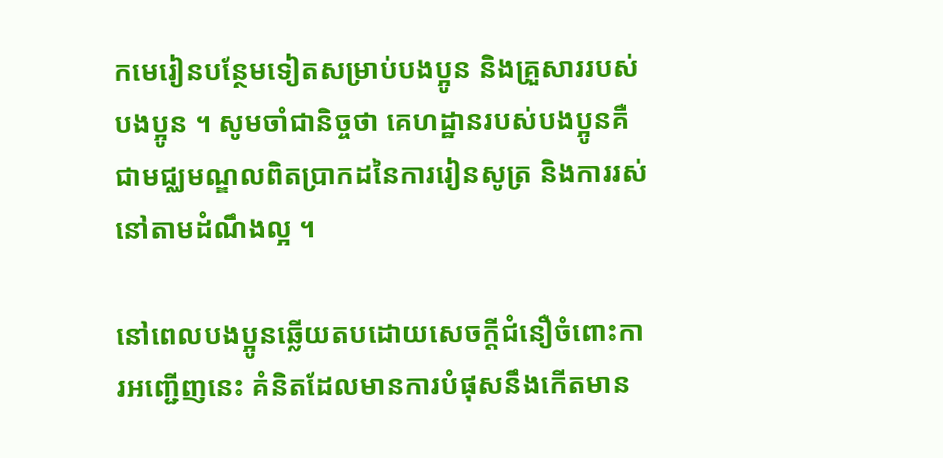កមេរៀនបន្ថែមទៀតសម្រាប់បងប្អូន និងគ្រួសាររបស់បងប្អូន ។ សូមចាំជានិច្ចថា គេហដ្ឋានរបស់បងប្អូនគឺជាមជ្ឈមណ្ឌលពិតប្រាកដនៃការរៀនសូត្រ និងការរស់នៅតាមដំណឹងល្អ ។

នៅពេលបងប្អូនឆ្លើយតបដោយសេចក្ដីជំនឿចំពោះការអញ្ជើញនេះ គំនិតដែលមានការបំផុសនឹងកើតមាន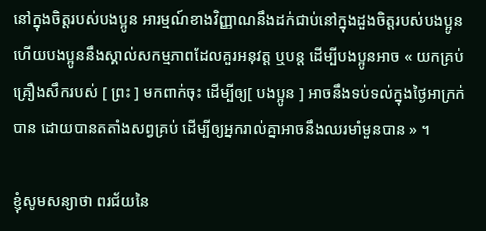នៅក្នុងចិត្តរបស់បងប្អូន អារម្មណ៍ខាងវិញ្ញាណនឹងដក់ជាប់នៅក្នុងដួងចិត្តរបស់បងប្អូន ហើយបងប្អូននឹងស្គាល់សកម្មភាពដែលគួរអនុវត្ត ឬបន្ត ដើម្បីបងប្អូនអាច « យកគ្រប់គ្រឿងសឹករបស់ [ ព្រះ ] មកពាក់ចុះ ដើម្បីឲ្យ[ បងប្អូន ] អាចនឹងទប់ទល់ក្នុងថ្ងៃអាក្រក់បាន ដោយបានតតាំងសព្វគ្រប់ ដើម្បីឲ្យអ្នករាល់គ្នាអាចនឹងឈរមាំមួនបាន » ។

ខ្ញុំសូមសន្យាថា ពរជ័យនៃ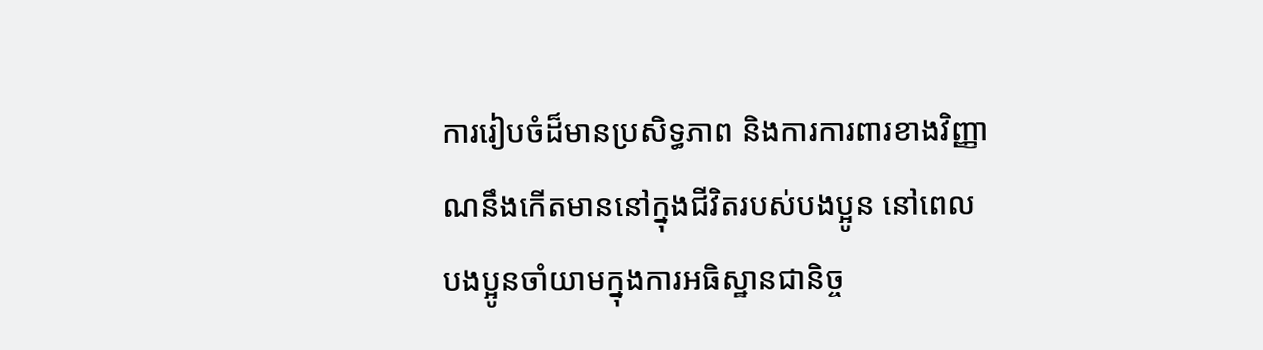ការរៀបចំដ៏មានប្រសិទ្ធភាព និងការការពារខាងវិញ្ញាណនឹងកើតមាននៅក្នុងជីវិតរបស់បងប្អូន នៅពេលបងប្អូនចាំយាមក្នុងការអធិស្ឋានជានិច្ច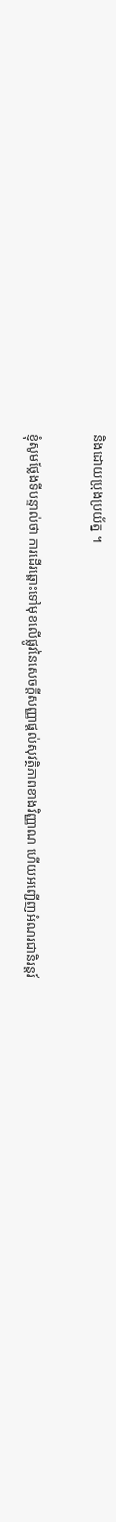និងដោយប្រុងប្រយ័ត្ន ។

ខ្ញុំសូមថ្លែងទីបន្ទាល់ថា ការដើរឆ្ពោះទៅមុខលើផ្លូវនៃសេចក្ដីសញ្ញាផ្ដល់សុវត្ថិភាពខាងវិញ្ញាណ ហើយអញ្ជើញអំណរជានិរន្តរ៍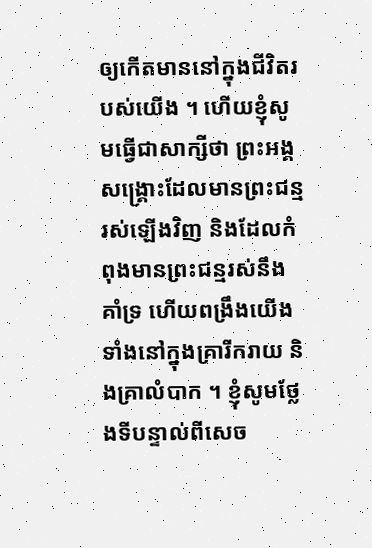ឲ្យកើតមាននៅក្នុងជីវិតរបស់យើង ។ ហើយខ្ញុំសូមធ្វើជាសាក្សីថា ព្រះអង្គសង្គ្រោះដែលមានព្រះជន្មរស់ឡើងវិញ និងដែលកំពុងមានព្រះជន្មរស់នឹងគាំទ្រ ហើយពង្រឹងយើងទាំងនៅក្នុងគ្រារីករាយ និងគ្រាលំបាក ។ ខ្ញុំសូមថ្លែងទីបន្ទាល់ពីសេច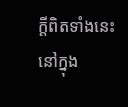ក្ដីពិតទាំងនេះ នៅក្នុង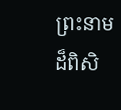ព្រះនាមដ៏ពិសិ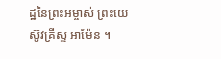ដ្ឋនៃព្រះអម្ចាស់ ព្រះយេស៊ូវគ្រីស្ទ អាម៉ែន ។